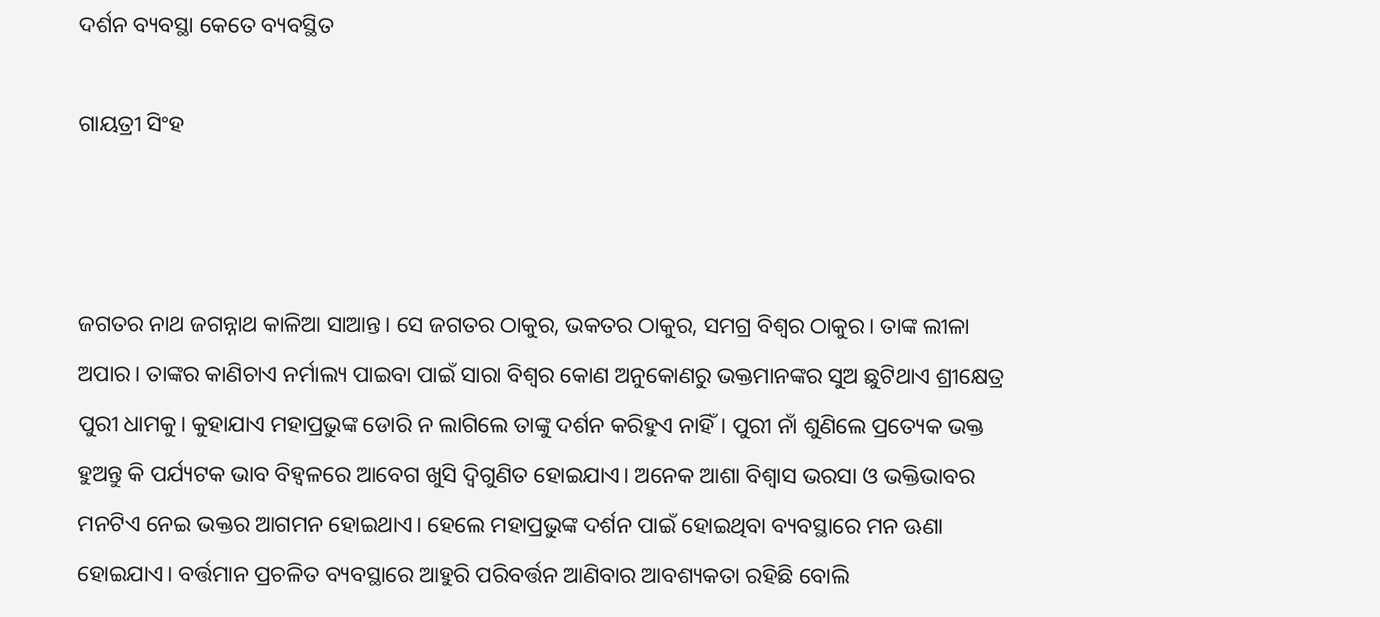ଦର୍ଶନ ବ୍ୟବସ୍ଥା କେତେ ବ୍ୟବସ୍ଥିତ

ଗାୟତ୍ରୀ ସିଂହ



ଜଗତର ନାଥ ଜଗନ୍ନାଥ କାଳିଆ ସାଆନ୍ତ। ସେ ଜଗତର ଠାକୁର, ଭକତର ଠାକୁର, ସମଗ୍ର ବିଶ୍ୱର ଠାକୁର। ତାଙ୍କ ଲୀଳା ଅପାର। ତାଙ୍କର କାଣିଚାଏ ନର୍ମାଲ୍ୟ ପାଇବା ପାଇଁ ସାରା ବିଶ୍ୱର କୋଣ ଅନୁକୋଣରୁ ଭକ୍ତମାନଙ୍କର ସୁଅ ଛୁଟିଥାଏ ଶ୍ରୀକ୍ଷେତ୍ର ପୁରୀ ଧାମକୁ। କୁହାଯାଏ ମହାପ୍ରଭୁଙ୍କ ଡୋରି ନ ଲାଗିଲେ ତାଙ୍କୁ ଦର୍ଶନ କରିହୁଏ ନାହିଁ। ପୁରୀ ନାଁ ଶୁଣିଲେ ପ୍ରତ୍ୟେକ ଭକ୍ତ ହୁଅନ୍ତୁ କି ପର୍ଯ୍ୟଟକ ଭାବ ବିହ୍ବଳରେ ଆବେଗ ଖୁସି ଦ୍ବିଗୁଣିତ ହୋଇଯାଏ। ଅନେକ ଆଶା ବିଶ୍ୱାସ ଭରସା ଓ ଭକ୍ତିଭାବର ମନଟିଏ ନେଇ ଭକ୍ତର ଆଗମନ ହୋଇଥାଏ। ହେଲେ ମହାପ୍ରଭୁଙ୍କ ଦର୍ଶନ ପାଇଁ ହୋଇଥିବା ବ୍ୟବସ୍ଥାରେ ମନ ଊଣା ହୋଇଯାଏ। ବର୍ତ୍ତମାନ ପ୍ରଚଳିତ ବ୍ୟବସ୍ଥାରେ ଆହୁରି ପରିବର୍ତ୍ତନ ଆଣିବାର ଆବଶ୍ୟକତା ରହିଛି ବୋଲି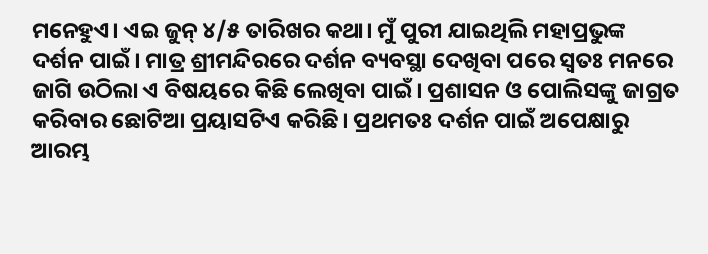ମନେହୁଏ। ଏଇ ଜୁନ୍‌ ୪/୫ ତାରିଖର କଥା। ମୁଁ ପୁରୀ ଯାଇଥିଲି ମହାପ୍ରଭୁଙ୍କ ଦର୍ଶନ ପାଇଁ। ମାତ୍ର ଶ୍ରୀମନ୍ଦିରରେ ଦର୍ଶନ ବ୍ୟବସ୍ଥା ଦେଖିବା ପରେ ସ୍ବତଃ ମନରେ ଜାଗି ଉଠିଲା ଏ ବିଷୟରେ କିଛି ଲେଖିବା ପାଇଁ। ପ୍ରଶାସନ ଓ ପୋଲିସଙ୍କୁ ଜାଗ୍ରତ କରିବାର ଛୋଟିଆ ପ୍ରୟାସଟିଏ କରିଛି। ପ୍ରଥମତଃ ଦର୍ଶନ ପାଇଁ ଅପେକ୍ଷାରୁ ଆରମ୍ଭ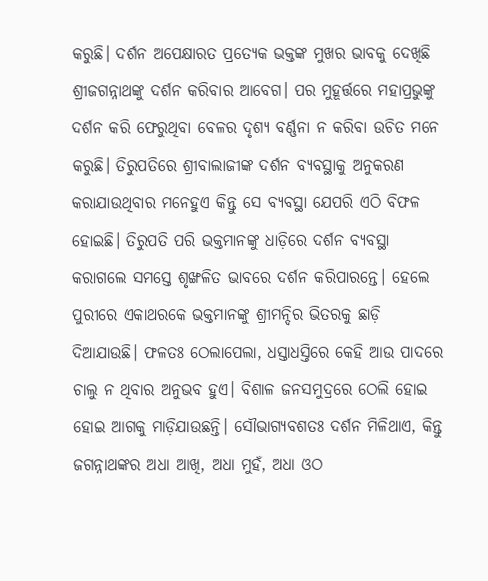କରୁଛି। ଦର୍ଶନ ଅପେକ୍ଷାରତ ପ୍ରତ୍ୟେକ ଭକ୍ତଙ୍କ ମୁଖର ଭାବକୁ ଦେଖିଛି ଶ୍ରୀଜଗନ୍ନାଥଙ୍କୁ ଦର୍ଶନ କରିବାର ଆବେଗ। ପର ମୁହୂର୍ତ୍ତରେ ମହାପ୍ରଭୁଙ୍କୁ ଦର୍ଶନ କରି ଫେରୁଥିବା ବେଳର ଦୃଶ୍ୟ ବର୍ଣ୍ଣନା ନ କରିବା ଉଚିତ ମନେ କରୁଛି। ତିରୁପତିରେ ଶ୍ରୀବାଲାଜୀଙ୍କ ଦର୍ଶନ ବ୍ୟବସ୍ଥାକୁ ଅନୁକରଣ କରାଯାଉଥିବାର ମନେହୁଏ କିନ୍ତୁ ସେ ବ୍ୟବସ୍ଥା ଯେପରି ଏଠି ବିଫଳ ହୋଇଛି। ତିରୁପତି ପରି ଭକ୍ତମାନଙ୍କୁ ଧାଡ଼ିରେ ଦର୍ଶନ ବ୍ୟବସ୍ଥା କରାଗଲେ ସମସ୍ତେ ଶୃଙ୍ଖଳିତ ଭାବରେ ଦର୍ଶନ କରିପାରନ୍ତେ। ହେଲେ ପୁରୀରେ ଏକାଥରକେ ଭକ୍ତମାନଙ୍କୁ ଶ୍ରୀମନ୍ଦିର ଭିତରକୁ ଛାଡ଼ି ଦିଆଯାଉଛି। ଫଳତଃ ଠେଲାପେଲା, ଧସ୍ତାଧସ୍ତିରେ କେହି ଆଉ ପାଦରେ ଚାଲୁ ନ ଥିବାର ଅନୁଭବ ହୁଏ। ବିଶାଳ ଜନସମୁଦ୍ରରେ ଠେଲି ହୋଇ ହୋଇ ଆଗକୁ ମାଡ଼ିଯାଉଛନ୍ତି। ସୌଭାଗ୍ୟବଶତଃ ଦର୍ଶନ ମିଳିଥାଏ, କିନ୍ତୁ ଜଗନ୍ନାଥଙ୍କର ଅଧା ଆଖି, ଅଧା ମୁହଁ, ଅଧା ଓଠ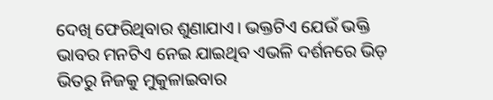ଦେଖି ଫେରିଥିବାର ଶୁଣାଯାଏ। ଭକ୍ତଟିଏ ଯେଉଁ ଭକ୍ତି ଭାବର ମନଟିଏ ନେଇ ଯାଇଥିବ ଏଭଳି ଦର୍ଶନରେ ଭିଡ଼ ଭିତରୁ ନିଜକୁ ମୁକୁଳାଇବାର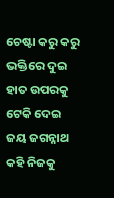ଚେଷ୍ଟା କରୁ କରୁ ଭକ୍ତିରେ ଦୁଇ ହାତ ଉପରକୁ ଟେକି ଦେଇ ଜୟ ଜଗନ୍ନାଥ କହି ନିଜକୁ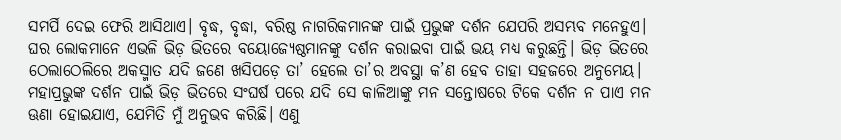ସମର୍ପି ଦେଇ ଫେରି ଆସିଥାଏ। ବୃଦ୍ଧ, ବୃଦ୍ଧା, ବରିଷ୍ଠ ନାଗରିକମାନଙ୍କ ପାଇଁ ପ୍ରଭୁଙ୍କ ଦର୍ଶନ ଯେପରି ଅସମ୍ଭବ ମନେହୁଏ। ଘର ଲୋକମାନେ ଏଭଳି ଭିଡ଼ ଭିତରେ ବୟୋଜ୍ୟେଷ୍ଠମାନଙ୍କୁ ଦର୍ଶନ କରାଇବା ପାଇଁ ଭୟ ମଧ୍ୟ କରୁଛନ୍ତି। ଭିଡ଼ ଭିତରେ ଠେଲାଠେଲିରେ ଅକସ୍ମାତ ଯଦି ଜଣେ ଖସିପଡ଼େ ତା’ ହେଲେ ତା’ର ଅବସ୍ଥା କ’ଣ ହେବ ତାହା ସହଜରେ ଅନୁମେୟ। ମହାପ୍ରଭୁଙ୍କ ଦର୍ଶନ ପାଇଁ ଭିଡ଼ ଭିତରେ ସଂଘର୍ଷ ପରେ ଯଦି ସେ କାଳିଆଙ୍କୁ ମନ ସନ୍ତୋଷରେ ଟିକେ ଦର୍ଶନ ନ ପାଏ ମନ ଊଣା ହୋଇଯାଏ, ଯେମିତି ମୁଁ ଅନୁଭବ କରିଛି। ଏଣୁ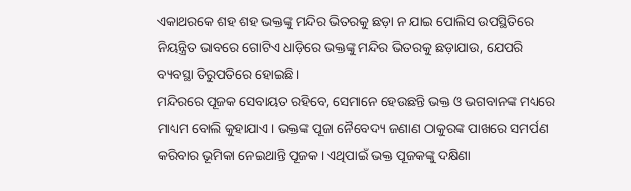ଏକାଥରକେ ଶହ ଶହ ଭକ୍ତଙ୍କୁ ମନ୍ଦିର ଭିତରକୁ ଛଡ଼ା ନ ଯାଇ ପୋଲିସ ଉପସ୍ଥିତିରେ ନିୟନ୍ତ୍ରିତ ଭାବରେ ଗୋଟିଏ ଧାଡ଼ିରେ ଭକ୍ତଙ୍କୁ ମନ୍ଦିର ଭିତରକୁ ଛଡ଼ାଯାଉ, ଯେପରି ବ୍ୟବସ୍ଥା ତିରୁପତିରେ ହୋଇଛି।
ମନ୍ଦିରରେ ପୂଜକ ସେବାୟତ ରହିବେ, ସେମାନେ ହେଉଛନ୍ତି ଭକ୍ତ ଓ ଭଗବାନଙ୍କ ମଧ୍ୟରେ ମାଧ୍ୟମ ବୋଲି କୁହାଯାଏ। ଭକ୍ତଙ୍କ ପୂଜା ନୈବେଦ୍ୟ ଜଣାଣ ଠାକୁରଙ୍କ ପାଖରେ ସମର୍ପଣ କରିବାର ଭୂମିକା ନେଇଥାନ୍ତି ପୂଜକ। ଏଥିପାଇଁ ଭକ୍ତ ପୂଜକଙ୍କୁ ଦକ୍ଷିଣା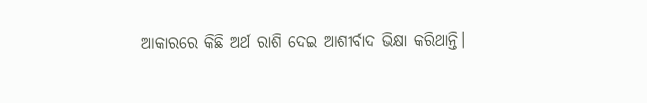ଆକାରରେ କିଛି ଅର୍ଥ ରାଶି ଦେଇ ଆଶୀର୍ବାଦ ଭିକ୍ଷା କରିଥାନ୍ତି।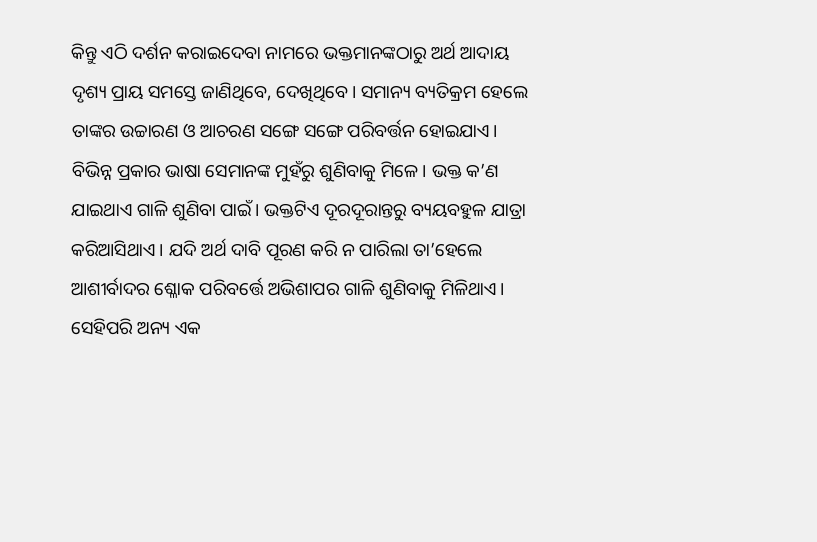କିନ୍ତୁ ଏଠି ଦର୍ଶନ କରାଇଦେବା ନାମରେ ଭକ୍ତମାନଙ୍କଠାରୁ ଅର୍ଥ ଆଦାୟ ଦୃଶ୍ୟ ପ୍ରାୟ ସମସ୍ତେ ଜାଣିଥିବେ, ଦେଖିଥିବେ। ସମାନ୍ୟ ବ୍ୟତିକ୍ରମ ହେଲେ ତାଙ୍କର ଉଚ୍ଚାରଣ ଓ ଆଚରଣ ସଙ୍ଗେ ସଙ୍ଗେ ପରିବର୍ତ୍ତନ ହୋଇଯାଏ। ବିଭିନ୍ନ ପ୍ରକାର ଭାଷା ସେମାନଙ୍କ ମୁହଁରୁ ଶୁଣିବାକୁ ମିଳେ। ଭକ୍ତ କ’ଣ ଯାଇଥାଏ ଗାଳି ଶୁଣିବା ପାଇଁ। ଭକ୍ତଟିଏ ଦୂରଦୂରାନ୍ତରୁ ବ୍ୟୟବହୁଳ ଯାତ୍ରା କରିଆସିଥାଏ। ଯଦି ଅର୍ଥ ଦାବି ପୂରଣ କରି ନ ପାରିଲା ତା’ହେଲେ ଆଶୀର୍ବାଦର ଶ୍ଳୋକ ପରିବର୍ତ୍ତେ ଅଭିଶାପର ଗାଳି ଶୁଣିବାକୁ ମିଳିଥାଏ। ସେହିପରି ଅନ୍ୟ ଏକ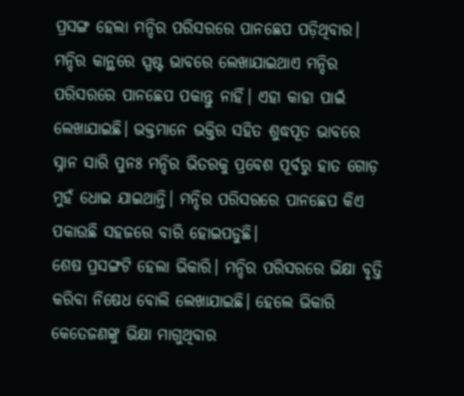ପ୍ରସଙ୍ଗ ହେଲା ମନ୍ଦିର ପରିସରରେ ପାନଛେପ ପଡ଼ିଥିବାର। ମନ୍ଦିର କାନ୍ଥରେ ସ୍ପଷ୍ଟ ଭାବରେ ଲେଖାଯାଇଥାଏ ମନ୍ଦିର ପରିସରରେ ପାନଛେପ ପକାନ୍ତୁ ନାହିଁ। ଏହା କାହା ପାଇଁ ଲେଖାଯାଇଛି। ଭକ୍ତମାନେ ଭକ୍ତିର ସହିତ ଶୁଦ୍ଧପୂତ ଭାବରେ ସ୍ନାନ ସାରି ପୁନଃ ମନ୍ଦିର ଭିତରକୁ ପ୍ରବେଶ ପୂର୍ବରୁ ହାତ ଗୋଡ଼ ମୁହଁ ଧୋଇ ଯାଇଥାନ୍ତି। ମନ୍ଦିର ପରିସରରେ ପାନଛେପ କିଏ ପକାଉଛି ସହଜରେ ବାରି ହୋଇପଡୁଛି।
ଶେଷ ପ୍ରସଙ୍ଗଟି ହେଲା ଭିକାରି। ମନ୍ଦିର ପରିସରରେ ଭିକ୍ଷା ବୃତ୍ତି କରିବା ନିଷେଧ ବୋଲି ଲେଖାଯାଇଛି। ହେଲେ ଭିକାରି କେତେଜଣଙ୍କୁ ଭିକ୍ଷା ମାଗୁଥିବାର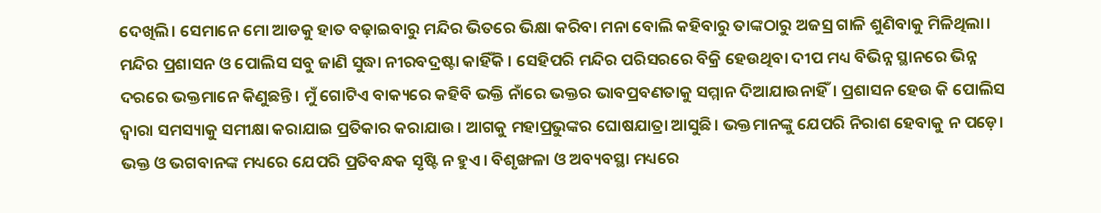ଦେଖିଲି। ସେମାନେ ମୋ ଆଡକୁ ହାତ ବଢ଼ାଇବାରୁ ମନ୍ଦିର ଭିତରେ ଭିକ୍ଷା କରିବା ମନା ବୋଲି କହିବାରୁ ତାଙ୍କଠାରୁ ଅଜସ୍ର ଗାଳି ଶୁଣିବାକୁ ମିଳିଥିଲା। ମନ୍ଦିର ପ୍ରଶାସନ ଓ ପୋଲିସ ସବୁ ଜାଣି ସୁଦ୍ଧା ନୀରବଦ୍ରଷ୍ଟା କାହିଁକି । ସେହିପରି ମନ୍ଦିର ପରିସରରେ ବିକ୍ରି ହେଉଥିବା ଦୀପ ମଧ୍ୟ ବିଭିନ୍ନ ସ୍ଥାନରେ ଭିନ୍ନ ଦରରେ ଭକ୍ତମାନେ କିଣୁଛନ୍ତି। ମୁଁ ଗୋଟିଏ ବାକ୍ୟରେ କହିବି ଭକ୍ତି ନାଁରେ ଭକ୍ତର ଭାବପ୍ରବଣତାକୁ ସମ୍ମାନ ଦିଆଯାଉନାହିଁ। ପ୍ରଶାସନ ହେଉ କି ପୋଲିସ ଦ୍ୱାରା ସମସ୍ୟାକୁ ସମୀକ୍ଷା କରାଯାଇ ପ୍ରତିକାର କରାଯାଉ। ଆଗକୁ ମହାପ୍ରଭୁଙ୍କର ଘୋଷଯାତ୍ରା ଆସୁଛି। ଭକ୍ତମାନଙ୍କୁ ଯେପରି ନିରାଶ ହେବାକୁ ନ ପଡ଼େ। ଭକ୍ତ ଓ ଭଗବାନଙ୍କ ମଧ୍ୟରେ ଯେପରି ପ୍ରତିବନ୍ଧକ ସୃଷ୍ଟି ନ ହୁଏ। ବିଶୃଙ୍ଖଳା ଓ ଅବ୍ୟବସ୍ଥା ମଧ୍ୟରେ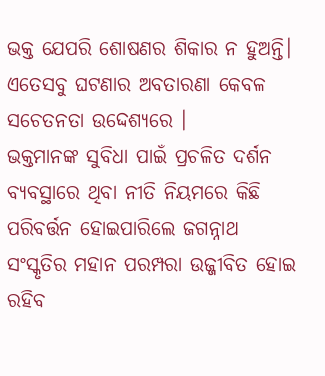ଭକ୍ତ ଯେପରି ଶୋଷଣର ଶିକାର ନ ହୁଅନ୍ତି। ଏତେସବୁ ଘଟଣାର ଅବତାରଣା କେବଳ ସଚେତନତା ଉଦ୍ଦେଶ୍ୟରେ ।
ଭକ୍ତମାନଙ୍କ ସୁବିଧା ପାଇଁ ପ୍ରଚଳିତ ଦର୍ଶନ ବ୍ୟବସ୍ଥାରେ ଥିବା ନୀତି ନିୟମରେ କିଛି ପରିବର୍ତ୍ତନ ହୋଇପାରିଲେ ଜଗନ୍ନାଥ ସଂସ୍କୃତିର ମହାନ ପରମ୍ପରା ଉଜ୍ଜୀବିତ ହୋଇ ରହିବ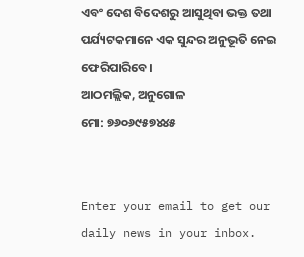ଏବଂ ଦେଶ ବିଦେଶରୁ ଆସୁଥିବା ଭକ୍ତ ତଥା ପର୍ଯ୍ୟଟକମାନେ ଏକ ସୁନ୍ଦର ଅନୁଭୂତି ନେଇ ଫେରିପାରିବେ।
ଆଠମଲ୍ଲିକ, ଅନୁଗୋଳ
ମୋ: ୭୬୦୬୯୫୭୪୪୫


Enter your email to get our daily news in your inbox.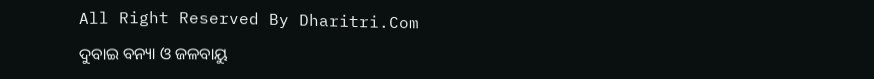All Right Reserved By Dharitri.Com

ଦୁବାଇ ବନ୍ୟା ଓ ଜଳବାୟୁ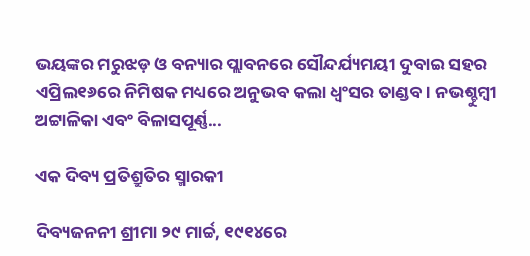ଭୟଙ୍କର ମରୁଝଡ଼ ଓ ବନ୍ୟାର ପ୍ଲାବନରେ ସୌନ୍ଦର୍ଯ୍ୟମୟୀ ଦୁବାଇ ସହର ଏପ୍ରିଲ୧୬ରେ ନିମିଷକ ମଧ୍ୟରେ ଅନୁଭବ କଲା ଧ୍ବଂସର ତାଣ୍ଡବ। ନଭଶ୍ଚୁମ୍ବୀ ଅଟ୍ଟାଳିକା ଏବଂ ବିଳାସପୂର୍ଣ୍ଣ...

ଏକ ଦିବ୍ୟ ପ୍ରତିଶ୍ରୁତିର ସ୍ମାରକୀ

ଦିବ୍ୟଜନନୀ ଶ୍ରୀମା ୨୯ ମାର୍ଚ୍ଚ, ୧୯୧୪ରେ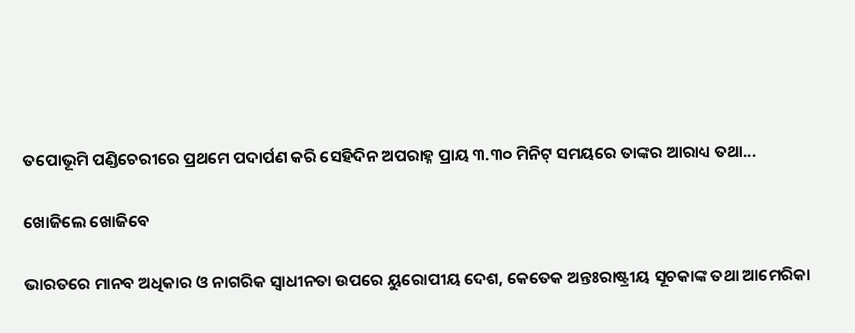ତପୋଭୂମି ପଣ୍ଡିଚେରୀରେ ପ୍ରଥମେ ପଦାର୍ପଣ କରି ସେହିଦିନ ଅପରାହ୍ନ ପ୍ରାୟ ୩.୩୦ ମିନିଟ୍‌ ସମୟରେ ତାଙ୍କର ଆରାଧ୍ୟ ତଥା...

ଖୋଜିଲେ ଖୋଜିବେ

ଭାରତରେ ମାନବ ଅଧିକାର ଓ ନାଗରିକ ସ୍ବାଧୀନତା ଉପରେ ୟୁରୋପୀୟ ଦେଶ, କେତେକ ଅନ୍ତଃରାଷ୍ଟ୍ରୀୟ ସୂଚକାଙ୍କ ତଥା ଆମେରିକା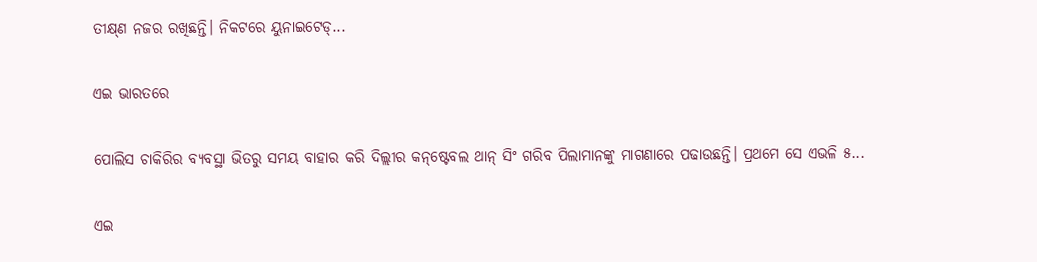ତୀକ୍ଷ୍‌ଣ ନଜର ରଖିଛନ୍ତି। ନିକଟରେ ୟୁନାଇଟେଡ୍‌...

ଏଇ ଭାରତରେ

ପୋଲିସ ଚାକିରିର ବ୍ୟବସ୍ଥା ଭିତରୁ ସମୟ ବାହାର କରି ଦିଲ୍ଲୀର କନ୍‌ଷ୍ଟେବଲ ଥାନ୍‌ ସିଂ ଗରିବ ପିଲାମାନଙ୍କୁ ମାଗଣାରେ ପଢାଉଛନ୍ତି। ପ୍ରଥମେ ସେ ଏଭଳି ୫...

ଏଇ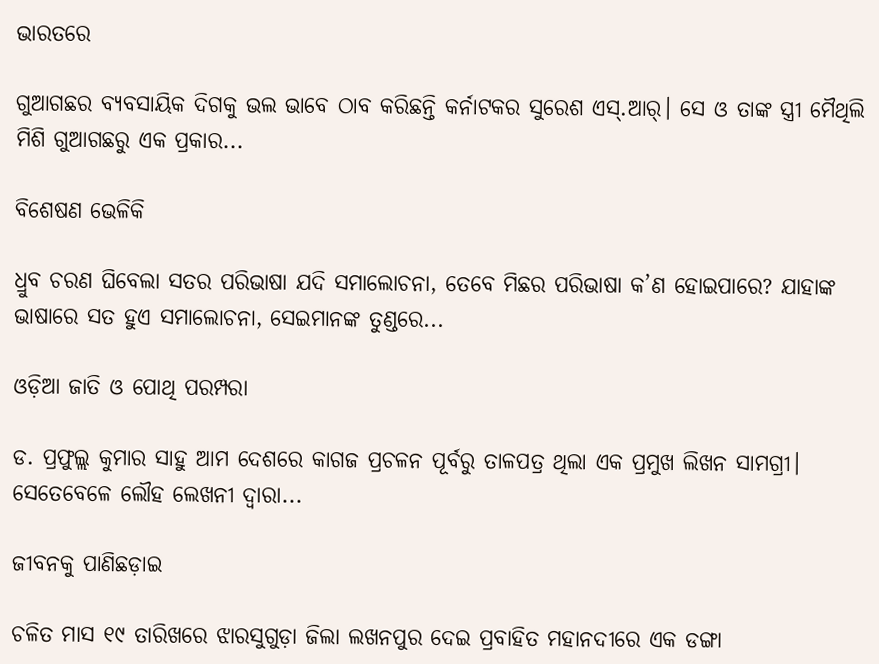ଭାରତରେ

ଗୁଆଗଛର ବ୍ୟବସାୟିକ ଦିଗକୁ ଭଲ ଭାବେ ଠାବ କରିଛନ୍ତି କର୍ନାଟକର ସୁରେଶ ଏସ୍‌.ଆର୍‌। ସେ ଓ ତାଙ୍କ ସ୍ତ୍ରୀ ମୈଥିଲି ମିଶି ଗୁଆଗଛରୁ ଏକ ପ୍ରକାର...

ବିଶେଷଣ ଭେଳିକି

ଧ୍ରୁବ ଚରଣ ଘିବେଲା ସତର ପରିଭାଷା ଯଦି ସମାଲୋଚନା, ତେବେ ମିଛର ପରିଭାଷା କ’ଣ ହୋଇପାରେ? ଯାହାଙ୍କ ଭାଷାରେ ସତ ହୁଏ ସମାଲୋଚନା, ସେଇମାନଙ୍କ ତୁଣ୍ଡରେ...

ଓଡ଼ିଆ ଜାତି ଓ ପୋଥି ପରମ୍ପରା

ଡ. ପ୍ରଫୁଲ୍ଲ କୁମାର ସାହୁ ଆମ ଦେଶରେ କାଗଜ ପ୍ରଚଳନ ପୂର୍ବରୁ ତାଳପତ୍ର ଥିଲା ଏକ ପ୍ରମୁଖ ଲିଖନ ସାମଗ୍ରୀ। ସେତେବେଳେ ଲୌହ ଲେଖନୀ ଦ୍ୱାରା...

ଜୀବନକୁ ପାଣିଛଡ଼ାଇ

ଚଳିତ ମାସ ୧୯ ତାରିଖରେ ଝାରସୁଗୁଡ଼ା ଜିଲା ଲଖନପୁର ଦେଇ ପ୍ରବାହିତ ମହାନଦୀରେ ଏକ ଡଙ୍ଗା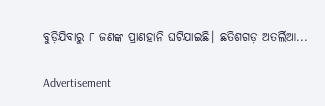ବୁଡ଼ିଯିବାରୁ ୮ ଜଣଙ୍କ ପ୍ରାଣହାନି ଘଟିଯାଇଛି। ଛତିଶଗଡ଼ ଅତର୍ଲିଆ...

Advertisement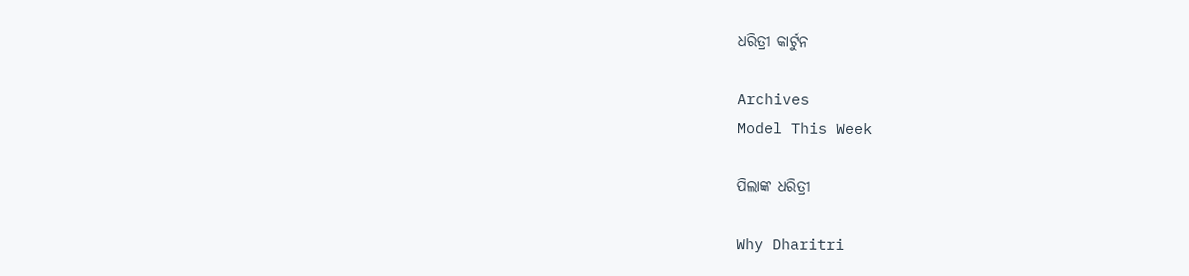ଧରିତ୍ରୀ କାର୍ଟୁନ

Archives
Model This Week

ପିଲାଙ୍କ ଧରିତ୍ରୀ

Why Dharitri